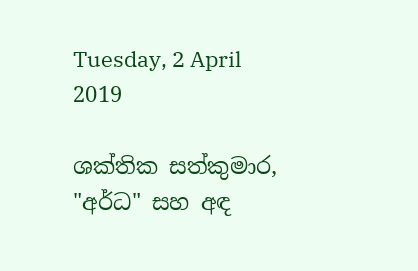Tuesday, 2 April 2019

ශක්තික සත්කුමාර, "අර්ධ" සහ අඳ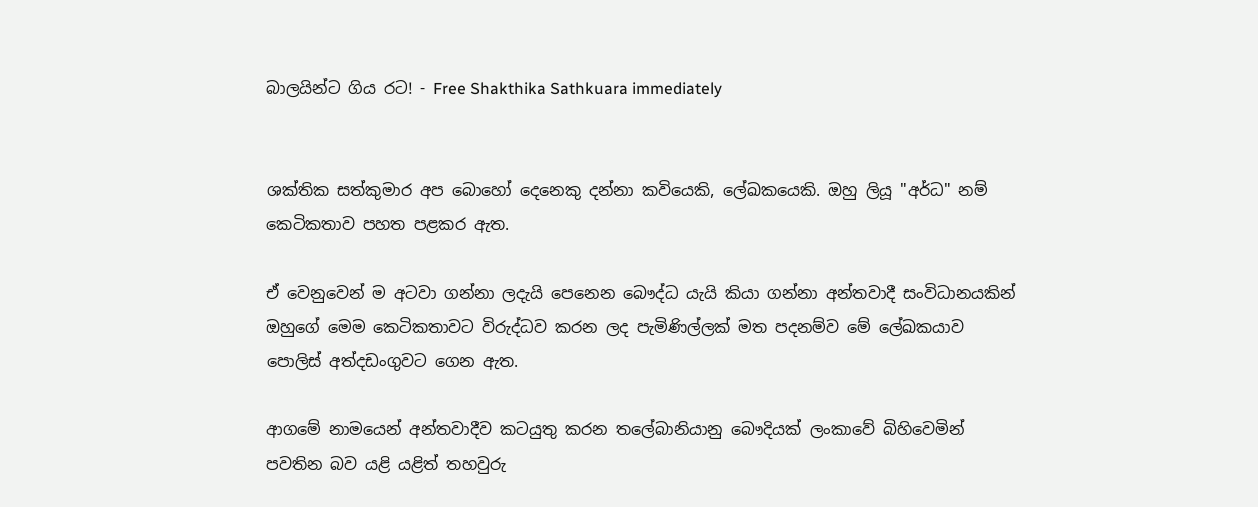බාලයින්ට ගිය රට! - Free Shakthika Sathkuara immediately


ශක්තික සත්කුමාර අප බොහෝ දෙනෙකු දන්නා කවියෙකි, ලේඛකයෙකි. ඔහු ලියූ "අර්ධ" නම් කෙටිකතාව පහත පළකර ඇත.

ඒ වෙනුවෙන් ම අටවා ගන්නා ලදැයි පෙනෙන බෞද්ධ යැයි කියා ගන්නා අන්තවාදී සංවිධානයකින් ඔහුගේ මෙම කෙටිකතාවට විරුද්ධව කරන ලද පැමිණිල්ලක් මත පදනම්ව මේ ලේඛකයාව පොලිස් අත්දඩංගුවට ගෙන ඇත.

ආගමේ නාමයෙන් අන්තවාදීව කටයුතු කරන තලේබානියානු බෞදියක් ලංකාවේ බිහිවෙමින් පවතින බව යළි යළිත් තහවුරු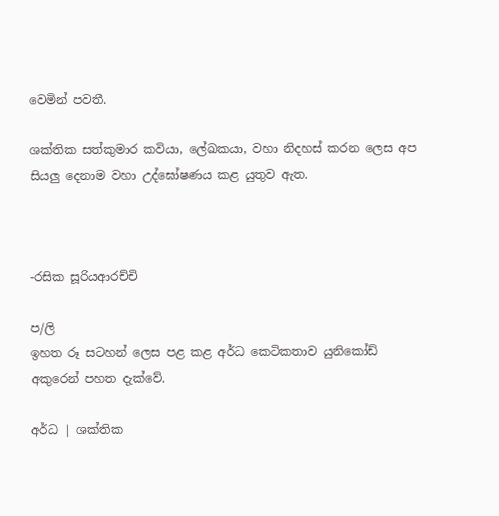වෙමින් පවතී.

ශක්තික සත්කුමාර කවියා, ලේඛකයා, වහා නිදහස් කරන ලෙස අප සියලු දෙනාම වහා උද්ඝෝෂණය කළ යුතුව ඇත.



-රසික සූරියආරච්චි

ප/ලි
ඉහත රූ සටහන් ලෙස පළ කළ අර්ධ කෙටිකතාව යුනිකෝඩ් අකුරෙන් පහත දැක්වේ.

අර්ධ | ශක්තික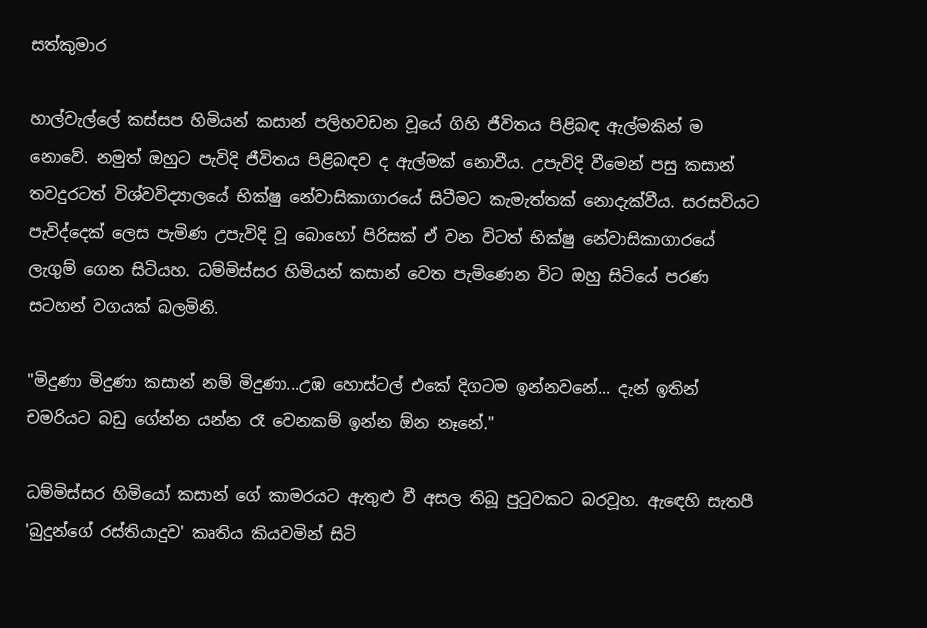සත්කුමාර

හාල්වැල්ලේ කස්සප හිමියන් කසාන් පලිහවඩන වූයේ ගිහි ජීවිතය පිළිබඳ ඇල්මකින් ම නොවේ. නමුත් ඔහුට පැවිදි ජීවිතය පිළිබඳව ද ඇල්මක් නොවීය. උපැවිදි වීමෙන් පසු කසාන් තවදුරටත් විශ්වවිද්‍යාලයේ භික්ෂු නේවාසිකාගාරයේ සිටීමට කැමැත්තක් නොදැක්වීය. සරසවියට පැවිද්දෙක් ලෙස පැමිණ උපැවිදි වූ බොහෝ පිරිසක් ඒ වන විටත් භික්ෂු නේවාසිකාගාරයේ ලැගුම් ගෙන සිටියහ. ධම්මිස්සර හිමියන් කසාන් වෙත පැමිණෙන විට ඔහු සිටියේ පරණ සටහන් වගයක් බලමිනි.

"මිදුණා මිදුණා කසාන් නම් මිදුණා...උඹ හොස්ටල් එකේ දිගටම ඉන්නවනේ... දැන් ඉතින් චමරියට බඩු ගේන්න යන්න රෑ වෙනකම් ඉන්න ඕන නෑනේ."

ධම්මිස්සර හිමියෝ කසාන් ගේ කාමරයට ඇතුළු වී අසල තිබූ පුටුවකට බරවූහ. ඇඳෙහි සැතපී 'බුදුන්ගේ රස්තියාදුව' කෘතිය කියවමින් සිටි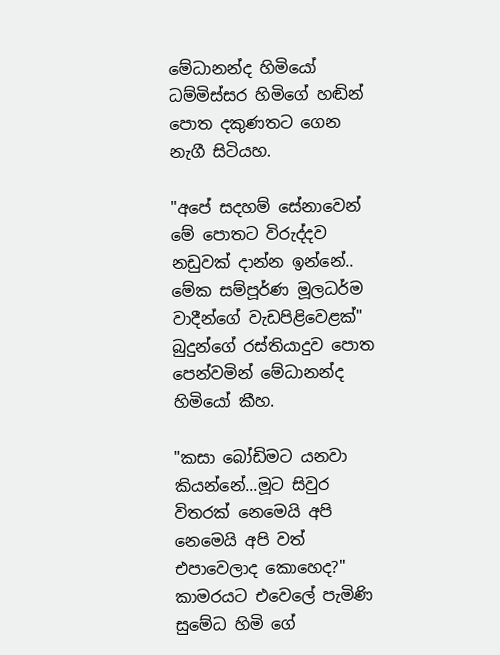මේධානන්ද හිමියෝ ධම්මිස්සර හිමිගේ හඬින් පොත දකුණතට ගෙන නැගී සිටියහ.

"අපේ සදහම් සේනාවෙන් මේ පොතට විරුද්දව නඩුවක් දාන්න ඉන්නේ.. මේක සම්පූර්ණ මූලධර්ම වාදීන්ගේ වැඩපිළිවෙළක්" බුදුන්ගේ රස්තියාදුව පොත පෙන්වමින් මේධානන්ද හිමියෝ කීහ.

"කසා බෝඩිමට යනවා කියන්නේ...මූට සිවුර විතරක් නෙමෙයි අපි නෙමෙයි අපි වත් එපාවෙලාද කොහෙද?" කාමරයට එවෙලේ පැමිණි සුමේධ හිමි ගේ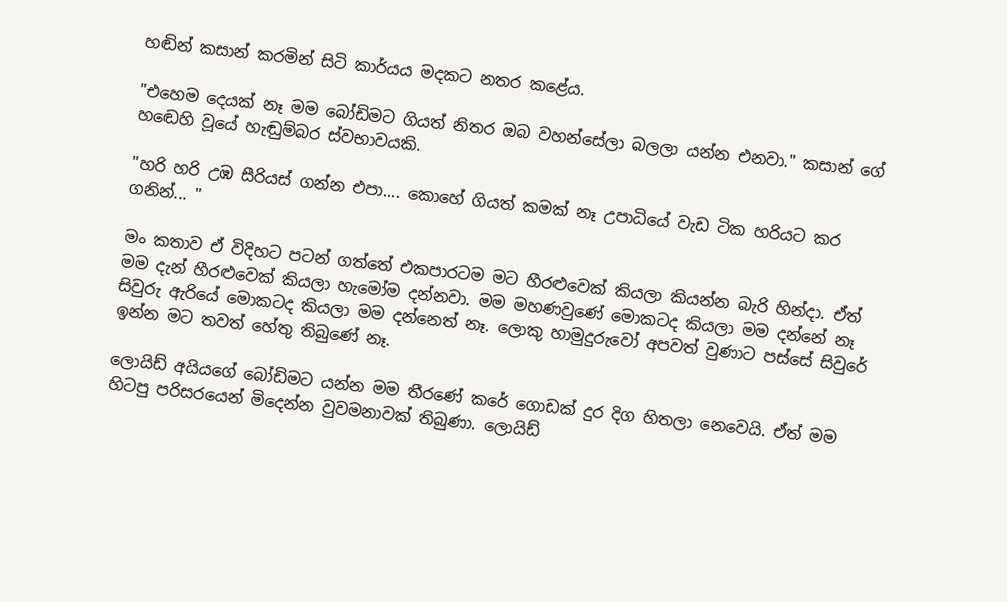හඬින් කසාන් කරමින් සිටි කාර්යය මදකට නතර කළේය.

"එහෙම දෙයක් නෑ මම බෝඩිමට ගියත් නිතර ඔබ වහන්සේලා බලලා යන්න එනවා." කසාන් ගේ හඬෙහි වූයේ හැඬුම්බර ස්වභාවයකි.

"හරි හරි උඹ සීරියස් ගන්න එපා.... කොහේ ගියත් කමක් නෑ උපාධියේ වැඩ ටික හරියට කර ගනින්... "

මං කතාව ඒ විදිහට පටන් ගත්තේ එකපාරටම මට හීරළුවෙක් කියලා කියන්න බැරි හින්දා. ඒත් මම දැන් හීරළුවෙක් කියලා හැමෝම දන්නවා. මම මහණවුණේ මොකටද කියලා මම දන්නේ නෑ සිවුරු ඇරියේ මොකටද කියලා මම දන්නෙත් නෑ. ලොකු හාමුදුරුවෝ අපවත් වුණාට පස්සේ සිවුරේ ඉන්න මට තවත් හේතු තිබුණේ නෑ.

ලොයිඩ් අයියගේ බෝඩිමට යන්න මම තීරණේ කරේ ගොඩක් දුර දිග හිතලා නෙවෙයි. ඒත් මම හිටපු පරිසරයෙන් මිදෙන්න වුවමනාවක් තිබුණා. ලොයිඩ්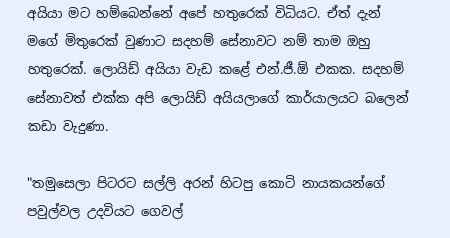අයියා මට හම්බෙන්නේ අපේ හතුරෙක් විධියට. ඒත් දැන් මගේ මිතුරෙක් වුණාට සදහම් සේනාවට නම් තාම ඔහු හතුරෙක්. ලොයිඩ් අයියා වැඩ කළේ එන්.ජී.ඕ එකක. සදහම් සේනාවත් එක්ක අපි ලොයිඩ් අයියලාගේ කාර්යාලයට බලෙන් කඩා වැදුණා.

"තමුසෙලා පිටරට සල්ලි අරන් හිටපු කොටි නායකයන්ගේ පවුල්වල උදවියට ගෙවල්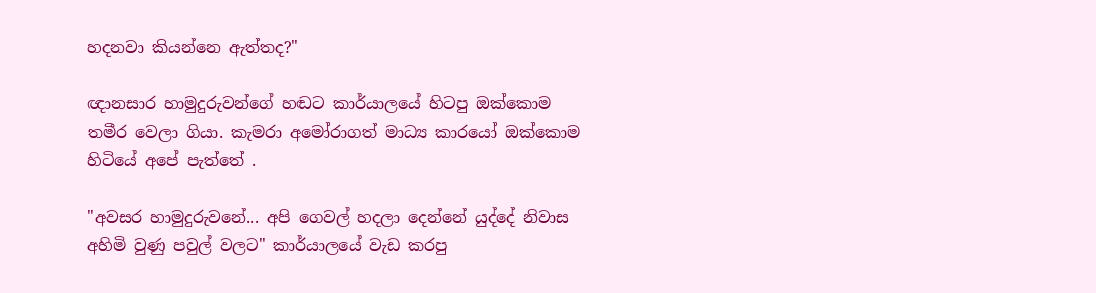හදනවා කියන්නෙ ඇත්තද?"

ඥානසාර හාමුදුරුවන්ගේ හඬට කාර්යාලයේ හිටපු ඔක්කොම තමීර වෙලා ගියා. කැමරා අමෝරාගත් මාධ්‍ය කාරයෝ ඔක්කොම හිටියේ අපේ පැත්තේ .

"අවසර හාමුදුරුවනේ... අපි ගෙවල් හදලා දෙන්නේ යුද්දේ නිවාස අහිමි වුණු පවුල් වලට" කාර්යාලයේ වැඩ කරපු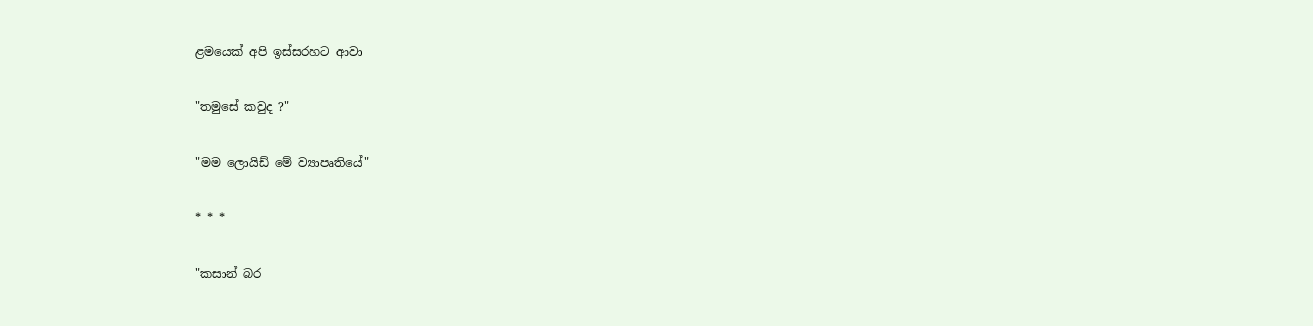ළමයෙක් අපි ඉස්සරහට ආවා

"තමුසේ කවුද ?"

"මම ලොයිඩ් මේ ව්‍යාපෘතියේ"

* * *

"කසාන් බර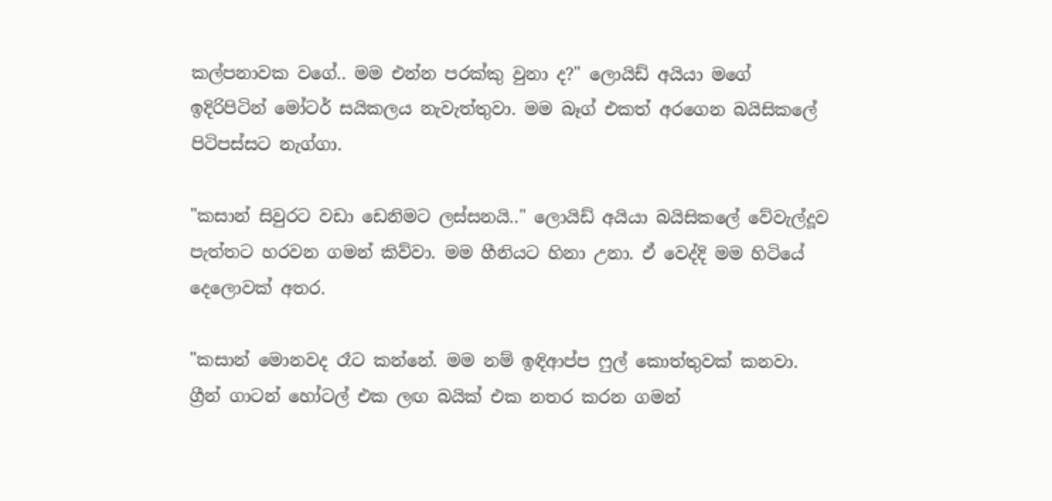කල්පනාවක වගේ.. මම එන්න පරක්කු වුනා ද?" ලොයිඩ් අයියා මගේ ඉදිරිපිටින් මෝටර් සයිකලය නැවැත්තුවා. මම බෑග් එකත් අරගෙන බයිසිකලේ පිටිපස්සට නැග්ගා.

"කසාන් සිවුරට වඩා ඩෙනිමට ලස්සනයි.." ලොයිඩ් අයියා බයිසිකලේ වේවැල්දූව පැත්තට හරවන ගමන් කිව්වා. මම හීනියට හිනා උනා. ඒ වෙද්දි මම හිටියේ දෙලොවක් අතර.

"කසාන් මොනවද රෑට කන්නේ. මම නම් ඉඳිආප්ප ෆුල් කොත්තුවක් කනවා. ග්‍රීන් ගාටන් හෝටල් එක ලඟ බයික් එක නතර කරන ගමන්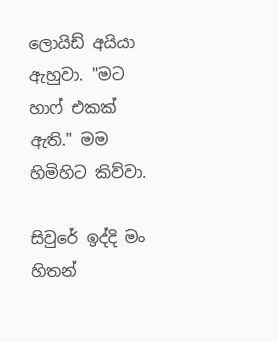ලොයිඩ් අයියා ඇහුවා. "මට හාෆ් එකක් ඇති." මම හිමිහිට කිව්වා.

සිවුරේ ඉද්දි මං හිතන්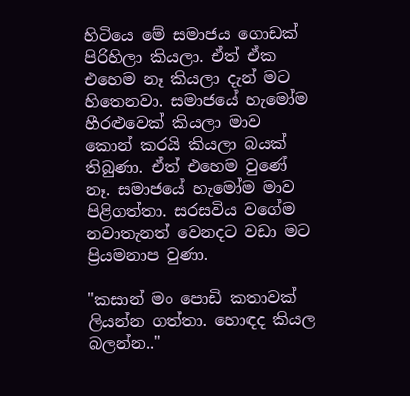හිටියෙ මේ සමාජය ගොඩක් පිරිහිලා කියලා. ඒත් ඒක එහෙම නෑ කියලා දැන් මට හිතෙනවා. සමාජයේ හැමෝම හීරළුවෙක් කියලා මාව කොන් කරයි කියලා බයක් තිබුණා. ඒත් එහෙම වුණේ නෑ. සමාජයේ හැමෝම මාව පිළිගත්තා. සරසවිය වගේම නවාතැනත් වෙනදට වඩා මට ප්‍රියමනාප වුණා.

"කසාන් මං පොඩි කතාවක් ලියන්න ගත්තා. හොඳද කියල බලන්න.."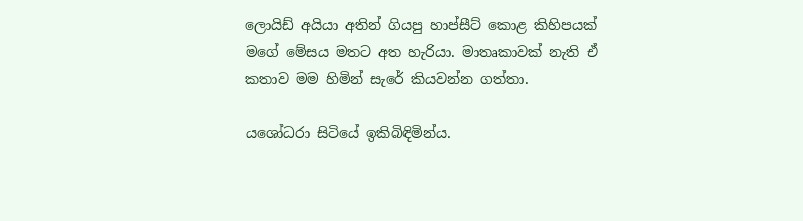ලොයිඩ් අයියා අතින් ගියපු හාප්සීට් කොළ කිහිපයක් මගේ මේසය මතට අත හැරියා. මාතෘකාවක් නැති ඒ කතාව මම හිමින් සැරේ කියවන්න ගත්තා.

යශෝධරා සිටියේ ඉකිබිඳිමින්ය.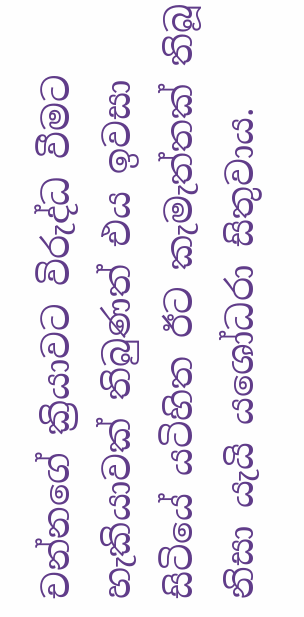චන්නගේ ක්‍රියාවට විරුද්ධ වීමට හැකියාවක් තිබුණත් එය ඉවසා සිටියේ යටිහිත ඊට කැමැත්තක් තිබූ නිසා යැයි යශෝධරා සිතුවාය.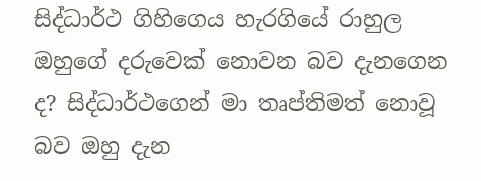සිද්ධාර්ථ ගිහිගෙය හැරගියේ රාහුල ඔහුගේ දරුවෙක් නොවන බව දැනගෙන ද? සිද්ධාර්ථගෙන් මා තෘප්තිමත් නොවූ බව ඔහු දැන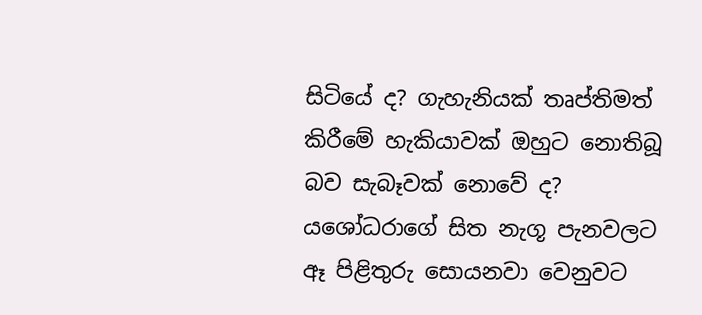සිටියේ ද? ගැහැනියක් තෘප්තිමත් කිරීමේ හැකියාවක් ඔහුට නොතිබූ බව සැබෑවක් නොවේ ද? යශෝධරාගේ සිත නැගූ පැනවලට ඈ පිළිතුරු සොයනවා වෙනුවට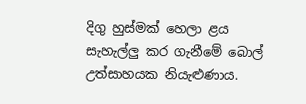දිගු හුස්මක් හෙලා ළය සැහැල්ලු කර ගැනීමේ බොල් උත්සාහයක නියැළුණාය.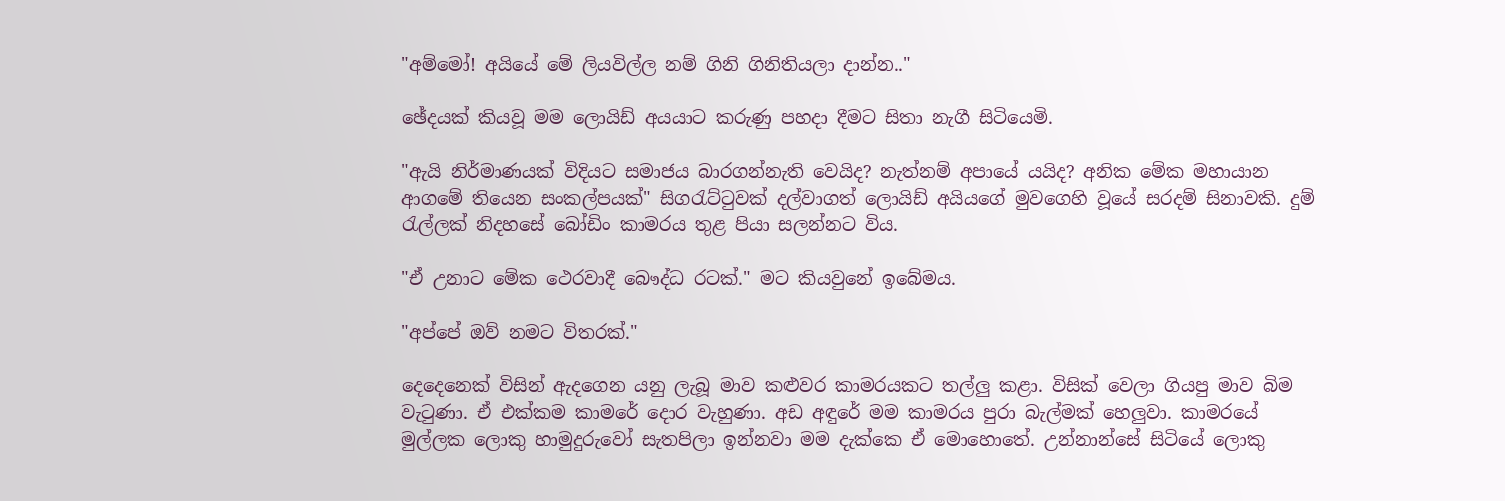"අම්මෝ! අයියේ මේ ලියවිල්ල නම් ගිනි ගිනිතියලා දාන්න.."

ඡේදයක් කියවූ මම ලොයිඩ් අයයාට කරුණු පහදා දීමට සිතා නැගී සිටියෙමි.

"ඇයි නිර්මාණයක් විදියට සමාජය බාරගන්නැති වෙයිද? නැත්නම් අපායේ යයිද? අනික මේක මහායාන ආගමේ තියෙන සංකල්පයක්" සිගරැට්ටුවක් දල්වාගත් ලොයිඩ් අයියගේ මුවගෙහි වූයේ සරදම් සිනාවකි. දුම් රැල්ලක් නිදහසේ බෝඩිං කාමරය තුළ පියා සලන්නට විය.

"ඒ උනාට මේක ථෙරවාදී බෞද්ධ රටක්." මට කියවුනේ ඉබේමය.

"අප්පේ ඔව් නමට විතරක්."

දෙදෙනෙක් විසින් ඇදගෙන යනු ලැබූ මාව කළුවර කාමරයකට තල්ලු කළා. විසික් වෙලා ගියපු මාව බිම වැටුණා. ඒ එක්කම කාමරේ දොර වැහුණා. අඩ අඳුරේ මම කාමරය පුරා බැල්මක් හෙලුවා. කාමරයේ මුල්ලක ලොකු හාමුදුරුවෝ සැතපිලා ඉන්නවා මම දැක්කෙ ඒ මොහොතේ. උන්නාන්සේ සිටියේ ලොකු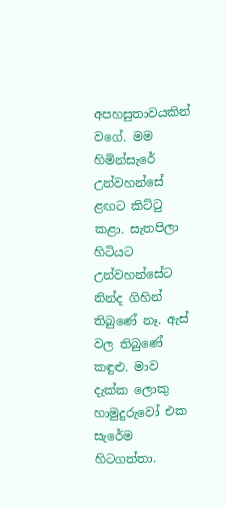අපහසුතාවයකින් වගේ. මම හිමින්සැරේ උන්වහන්සේ ළඟට කිට්ටු කළා. සැතපිලා හිටියට උන්වහන්සේට නින්ද ගිහින් තිබුණේ නෑ. ඇස් වල තිබුණේ කඳුළු. මාව දැක්ක ලොකු හාමුදුරුවෝ එක සැරේම හිටගත්තා.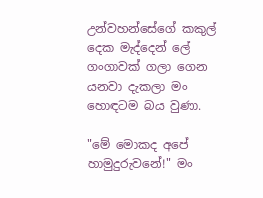උන්වහන්සේගේ කකුල් දෙක මැද්දෙන් ලේ ගංගාවක් ගලා ගෙන යනවා දැකලා මං හොඳටම බය වුණා.

"මේ මොකද අපේ හාමුදුරුවනේ!" මං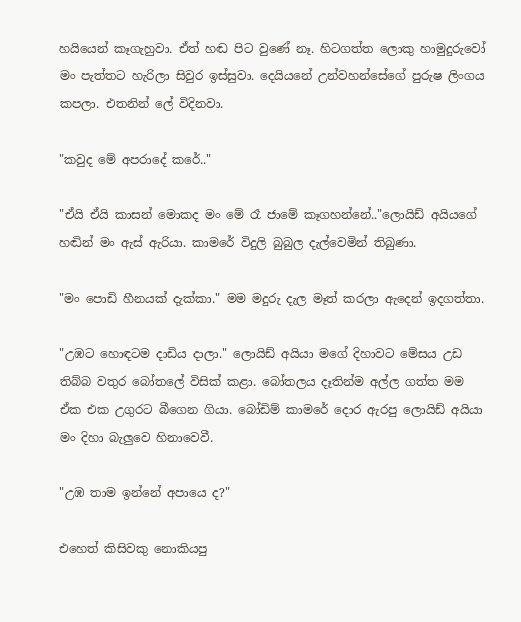හයියෙන් කෑගැහුවා. ඒත් හඬ පිට වුණේ නෑ. හිටගත්ත ලොකු හාමුදුරුවෝ මං පැත්තට හැරිලා සිවුර ඉස්සුවා. දෙයියනේ උන්වහන්සේගේ පුරුෂ ලිංගය කපලා. එතනින් ලේ විදිනවා.

"කවුද මේ අපරාදේ කරේ.."

"ඒයි ඒයි කාසන් මොකද මං මේ රෑ ජාමේ කෑගහන්නේ.."ලොයිඩ් අයියගේ හඬින් මං ඇස් ඇරියා. කාමරේ විදුලි බුබුල දැල්වෙමින් තිබුණා.

"මං පොඩි හීනයක් දැක්කා." මම මදුරු දැල මෑත් කරලා ඇදෙන් ඉදගත්තා.

"උඹට හොඳටම දාඩිය දාලා." ලොයිඩ් අයියා මගේ දිහාවට මේසය උඩ තිබ්බ වතුර බෝතලේ විසික් කළා. බෝතලය දෑතින්ම අල්ල ගත්ත මම ඒක එක උගුරට බීගෙන ගියා. බෝඩිම් කාමරේ දොර ඇරපු ලොයිඩ් අයියා මං දිහා බැලුවෙ හිනාවෙවී.

"උඹ තාම ඉන්නේ අපායෙ ද?"

එහෙත් කිසිවකු නොකියපු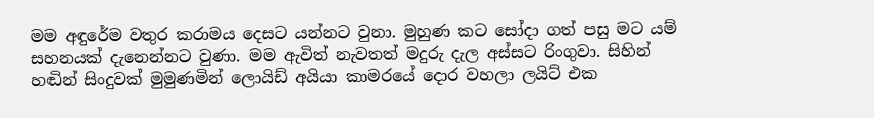මම අඳුරේම වතුර කරාමය දෙසට යන්නට වුනා. මුහුණ කට සෝදා ගත් පසු මට යම් සහනයක් දැනෙන්නට වුණා. මම ඇවිත් නැවතත් මදුරු දැල අස්සට රිංගුවා. සිහින් හඬින් සිංදුවක් මුමුණමින් ලොයිඩ් අයියා කාමරයේ දොර වහලා ලයිට් එක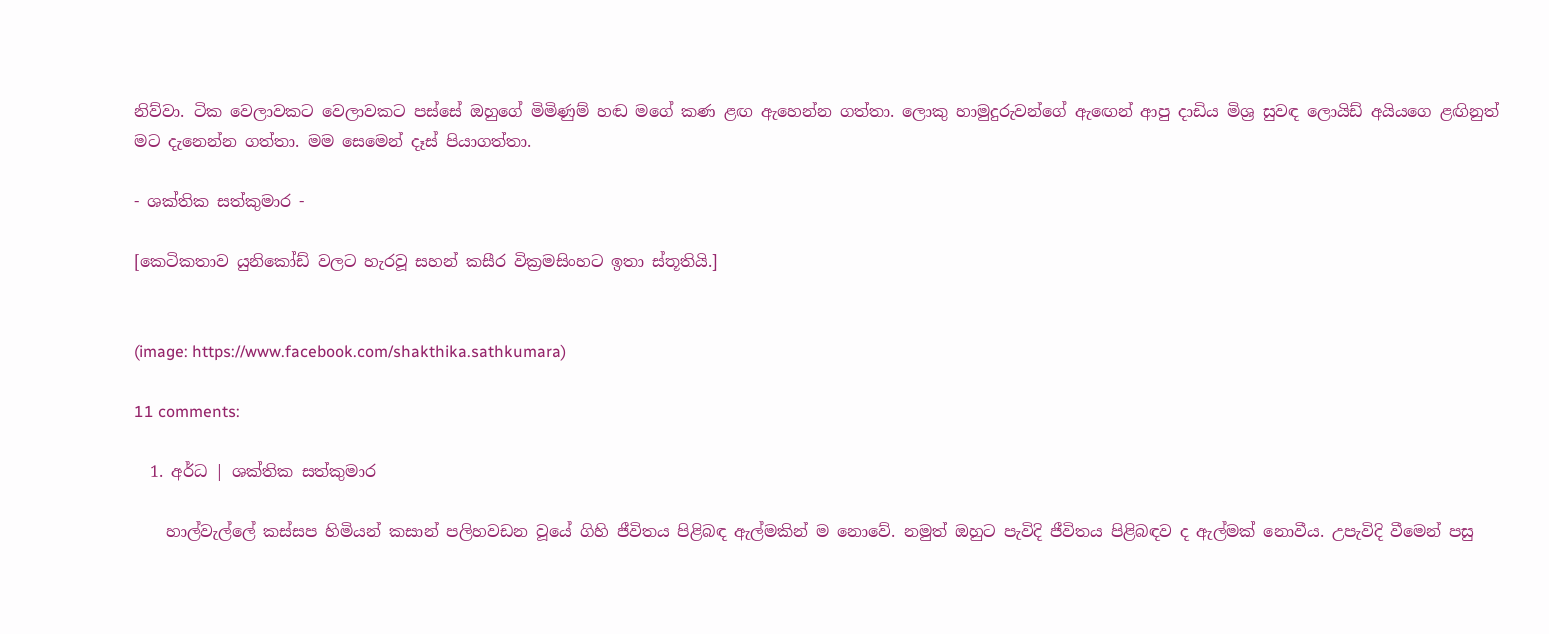නිව්වා. ටික වෙලාවකට වෙලාවකට පස්සේ ඔහුගේ මිමිණුම් හඬ මගේ කණ ළඟ ඇහෙන්න ගත්තා. ලොකු හාමුදුරුවන්ගේ ඇඟෙන් ආපු දාඩිය මිශ්‍ර සුවඳ ලොයිඩ් අයියගෙ ළඟිනුත් මට දැනෙන්න ගත්තා. මම සෙමෙන් දෑස් පියාගත්තා.

- ශක්තික සත්කුමාර -

[කෙටිකතාව යුනිකෝඩ් වලට හැරවූ සහන් කසීර වික්‍රමසිංහට ඉතා ස්තූතියි.]


(image: https://www.facebook.com/shakthika.sathkumara)

11 comments:

  1. අර්ධ | ශක්තික සත්කුමාර

    හාල්වැල්ලේ කස්සප හිමියන් කසාන් පලිහවඩන වූයේ ගිහි ජීවිතය පිළිබඳ ඇල්මකින් ම නොවේ. නමුත් ඔහුට පැවිදි ජීවිතය පිළිබඳව ද ඇල්මක් නොවීය. උපැවිදි වීමෙන් පසු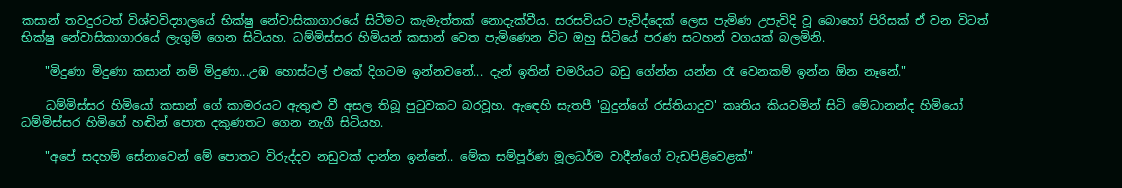කසාන් තවදුරටත් විශ්වවිද්‍යාලයේ භික්ෂු නේවාසිකාගාරයේ සිටීමට කැමැත්තක් නොදැක්වීය. සරසවියට පැවිද්දෙක් ලෙස පැමිණ උපැවිදි වූ බොහෝ පිරිසක් ඒ වන විටත් භික්ෂු නේවාසිකාගාරයේ ලැගුම් ගෙන සිටියහ. ධම්මිස්සර හිමියන් කසාන් වෙත පැමිණෙන විට ඔහු සිටියේ පරණ සටහන් වගයක් බලමිනි.

    "මිදුණා මිදුණා කසාන් නම් මිදුණා...උඹ හොස්ටල් එකේ දිගටම ඉන්නවනේ... දැන් ඉතින් චමරියට බඩු ගේන්න යන්න රෑ වෙනකම් ඉන්න ඕන නෑනේ."

    ධම්මිස්සර හිමියෝ කසාන් ගේ කාමරයට ඇතුළු වී අසල තිබූ පුටුවකට බරවූහ. ඇඳෙහි සැතපී 'බුදුන්ගේ රස්තියාදුව' කෘතිය කියවමින් සිටි මේධානන්ද හිමියෝ ධම්මිස්සර හිමිගේ හඬින් පොත දකුණතට ගෙන නැගී සිටියහ.

    "අපේ සදහම් සේනාවෙන් මේ පොතට විරුද්දව නඩුවක් දාන්න ඉන්නේ.. මේක සම්පූර්ණ මූලධර්ම වාදීන්ගේ වැඩපිළිවෙළක්"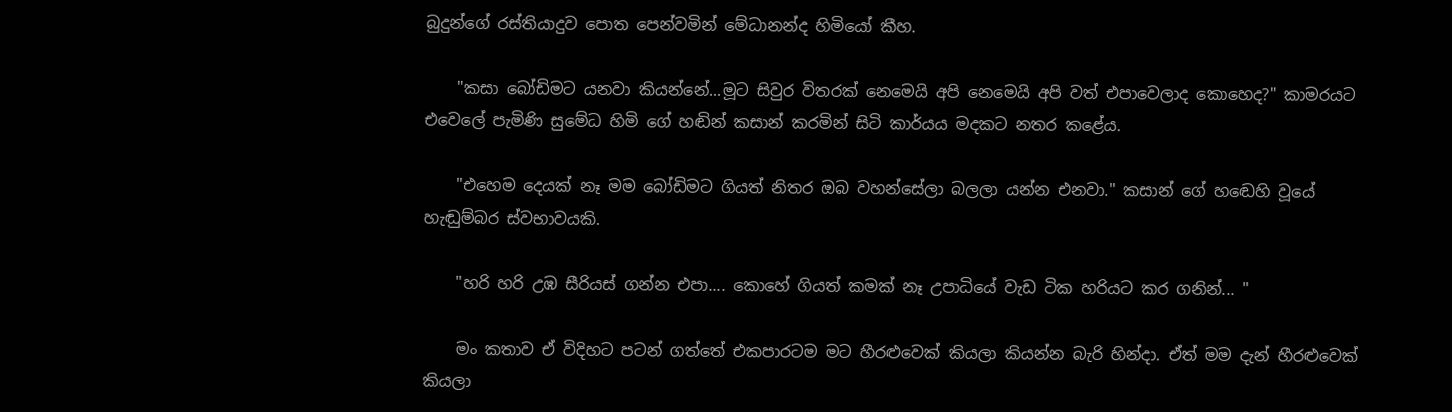බුදුන්ගේ රස්තියාදුව පොත පෙන්වමින් මේධානන්ද හිමියෝ කීහ.

    "කසා බෝඩිමට යනවා කියන්නේ...මූට සිවුර විතරක් නෙමෙයි අපි නෙමෙයි අපි වත් එපාවෙලාද කොහෙද?" කාමරයට එවෙලේ පැමිණි සුමේධ හිමි ගේ හඬින් කසාන් කරමින් සිටි කාර්යය මදකට නතර කළේය.

    "එහෙම දෙයක් නෑ මම බෝඩිමට ගියත් නිතර ඔබ වහන්සේලා බලලා යන්න එනවා." කසාන් ගේ හඬෙහි වූයේ හැඬුම්බර ස්වභාවයකි.

    "හරි හරි උඹ සීරියස් ගන්න එපා.... කොහේ ගියත් කමක් නෑ උපාධියේ වැඩ ටික හරියට කර ගනින්... "

    මං කතාව ඒ විදිහට පටන් ගත්තේ එකපාරටම මට හීරළුවෙක් කියලා කියන්න බැරි හින්දා. ඒත් මම දැන් හීරළුවෙක් කියලා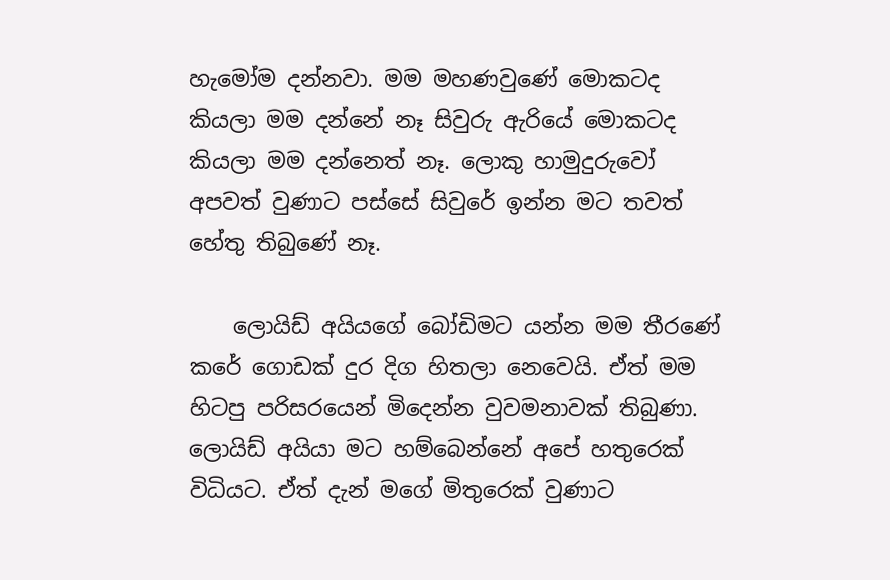හැමෝම දන්නවා. මම මහණවුණේ මොකටද කියලා මම දන්නේ නෑ සිවුරු ඇරියේ මොකටද කියලා මම දන්නෙත් නෑ. ලොකු හාමුදුරුවෝ අපවත් වුණාට පස්සේ සිවුරේ ඉන්න මට තවත් හේතු තිබුණේ නෑ.

    ලොයිඩ් අයියගේ බෝඩිමට යන්න මම තීරණේ කරේ ගොඩක් දුර දිග හිතලා නෙවෙයි. ඒත් මම හිටපු පරිසරයෙන් මිදෙන්න වුවමනාවක් තිබුණා. ලොයිඩ් අයියා මට හම්බෙන්නේ අපේ හතුරෙක් විධියට. ඒත් දැන් මගේ මිතුරෙක් වුණාට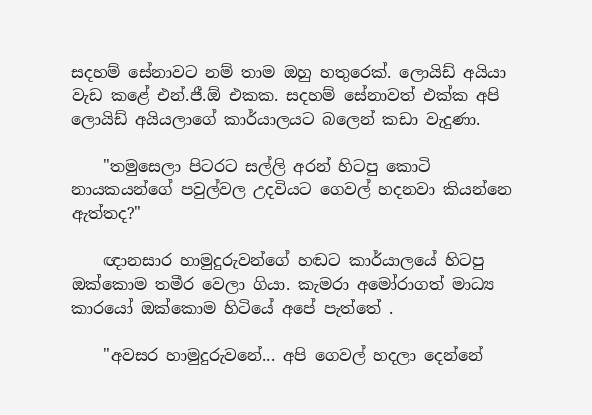සදහම් සේනාවට නම් තාම ඔහු හතුරෙක්. ලොයිඩ් අයියා වැඩ කළේ එන්.ජී.ඕ එකක. සදහම් සේනාවත් එක්ක අපි ලොයිඩ් අයියලාගේ කාර්යාලයට බලෙන් කඩා වැදුණා.

    "තමුසෙලා පිටරට සල්ලි අරන් හිටපු කොටි නායකයන්ගේ පවුල්වල උදවියට ගෙවල් හදනවා කියන්නෙ ඇත්තද?"

    ඥානසාර හාමුදුරුවන්ගේ හඬට කාර්යාලයේ හිටපු ඔක්කොම තමීර වෙලා ගියා. කැමරා අමෝරාගත් මාධ්‍ය කාරයෝ ඔක්කොම හිටියේ අපේ පැත්තේ .

    "අවසර හාමුදුරුවනේ... අපි ගෙවල් හදලා දෙන්නේ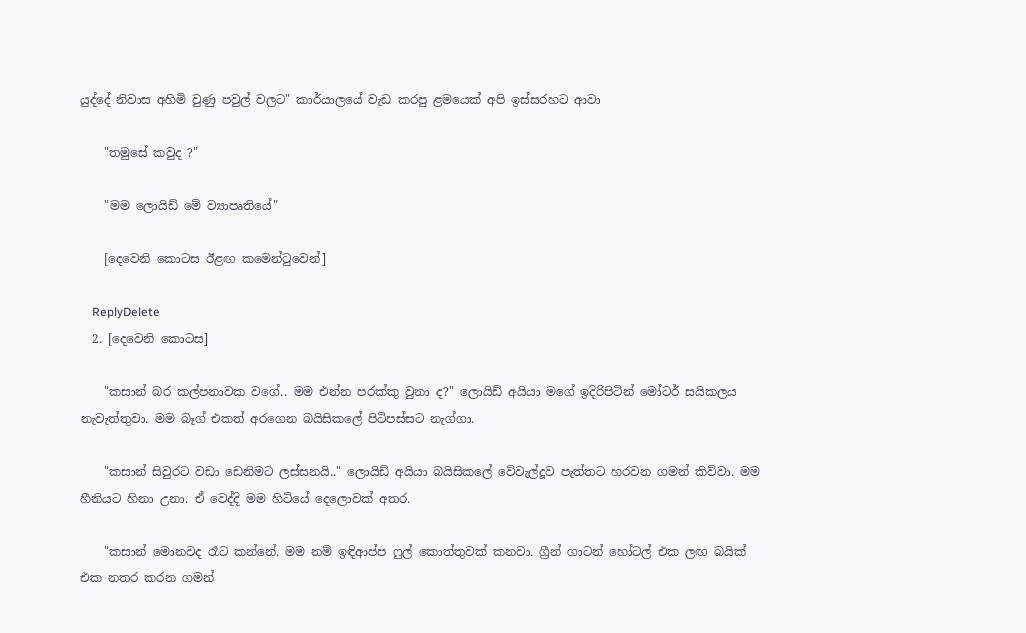යුද්දේ නිවාස අහිමි වුණු පවුල් වලට" කාර්යාලයේ වැඩ කරපු ළමයෙක් අපි ඉස්සරහට ආවා

    "තමුසේ කවුද ?"

    "මම ලොයිඩ් මේ ව්‍යාපෘතියේ"

    [දෙවෙනි කොටස ඊළඟ කමෙන්ටුවෙන්]

    ReplyDelete
  2. [දෙවෙනි කොටස]

    "කසාන් බර කල්පනාවක වගේ.. මම එන්න පරක්කු වුනා ද?" ලොයිඩ් අයියා මගේ ඉදිරිපිටින් මෝටර් සයිකලය නැවැත්තුවා. මම බෑග් එකත් අරගෙන බයිසිකලේ පිටිපස්සට නැග්ගා.

    "කසාන් සිවුරට වඩා ඩෙනිමට ලස්සනයි.." ලොයිඩ් අයියා බයිසිකලේ වේවැල්දූව පැත්තට හරවන ගමන් කිව්වා. මම හීනියට හිනා උනා. ඒ වෙද්දි මම හිටියේ දෙලොවක් අතර.

    "කසාන් මොනවද රෑට කන්නේ. මම නම් ඉඳිආප්ප ෆුල් කොත්තුවක් කනවා. ග්‍රීන් ගාටන් හෝටල් එක ලඟ බයික් එක නතර කරන ගමන්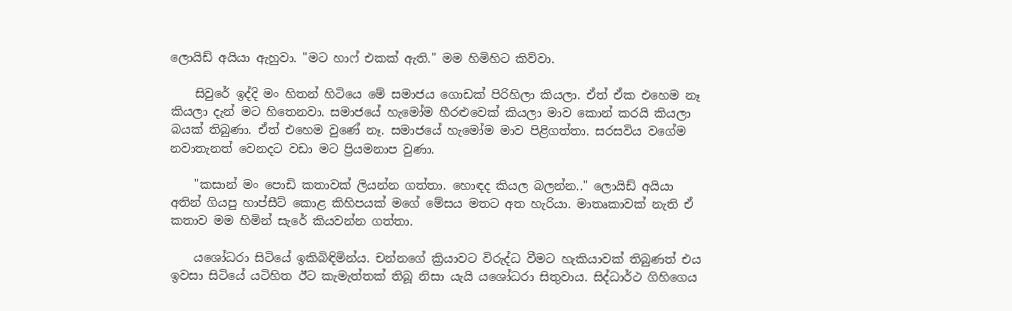ලොයිඩ් අයියා ඇහුවා. "මට හාෆ් එකක් ඇති." මම හිමිහිට කිව්වා.

    සිවුරේ ඉද්දි මං හිතන් හිටියෙ මේ සමාජය ගොඩක් පිරිහිලා කියලා. ඒත් ඒක එහෙම නෑ කියලා දැන් මට හිතෙනවා. සමාජයේ හැමෝම හීරළුවෙක් කියලා මාව කොන් කරයි කියලා බයක් තිබුණා. ඒත් එහෙම වුණේ නෑ. සමාජයේ හැමෝම මාව පිළිගත්තා. සරසවිය වගේම නවාතැනත් වෙනදට වඩා මට ප්‍රියමනාප වුණා.

    "කසාන් මං පොඩි කතාවක් ලියන්න ගත්තා. හොඳද කියල බලන්න.." ලොයිඩ් අයියා අතින් ගියපු හාප්සීට් කොළ කිහිපයක් මගේ මේසය මතට අත හැරියා. මාතෘකාවක් නැති ඒ කතාව මම හිමින් සැරේ කියවන්න ගත්තා.

    යශෝධරා සිටියේ ඉකිබිඳිමින්ය. චන්නගේ ක්‍රියාවට විරුද්ධ වීමට හැකියාවක් තිබුණත් එය ඉවසා සිටියේ යටිහිත ඊට කැමැත්තක් තිබූ නිසා යැයි යශෝධරා සිතුවාය. සිද්ධාර්ථ ගිහිගෙය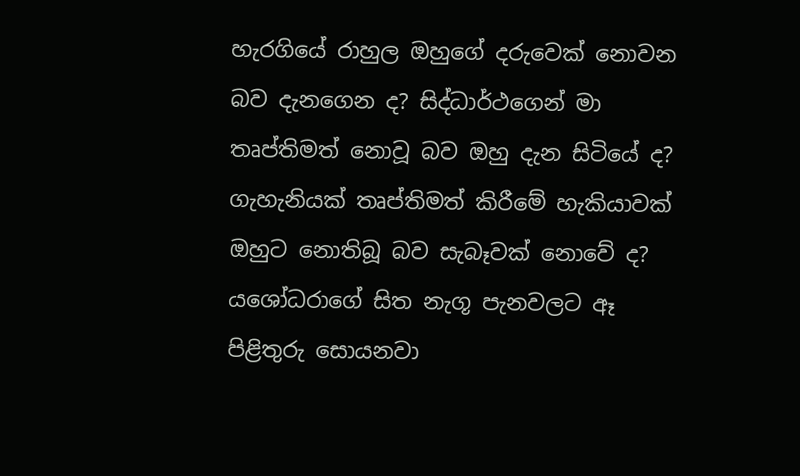හැරගියේ රාහුල ඔහුගේ දරුවෙක් නොවන බව දැනගෙන ද? සිද්ධාර්ථගෙන් මා තෘප්තිමත් නොවූ බව ඔහු දැන සිටියේ ද? ගැහැනියක් තෘප්තිමත් කිරීමේ හැකියාවක් ඔහුට නොතිබූ බව සැබෑවක් නොවේ ද? යශෝධරාගේ සිත නැගූ පැනවලට ඈ පිළිතුරු සොයනවා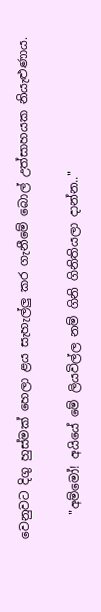වෙනුවට දිගු හුස්මක් හෙලා ළය සැහැල්ලු කර ගැනීමේ බොල් උත්සාහයක නියැළුණාය.

    "අම්මෝ! අයියේ මේ ලියවිල්ල නම් ගිනි ගිනිතියලා දාන්න.."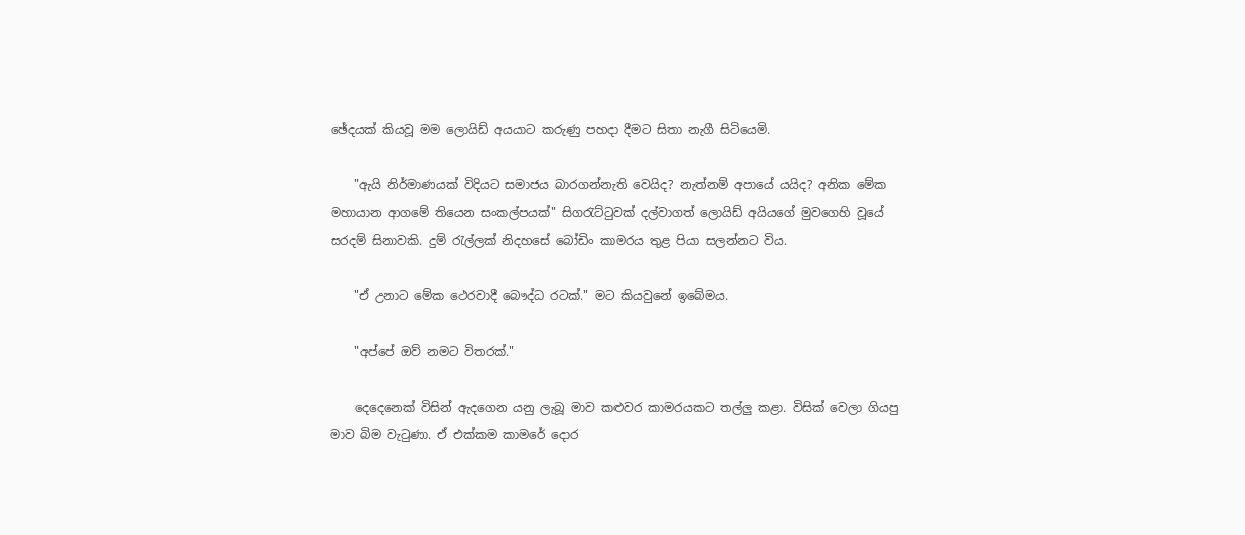ඡේදයක් කියවූ මම ලොයිඩ් අයයාට කරුණු පහදා දීමට සිතා නැගී සිටියෙමි.

    "ඇයි නිර්මාණයක් විදියට සමාජය බාරගන්නැති වෙයිද? නැත්නම් අපායේ යයිද? අනික මේක මහායාන ආගමේ තියෙන සංකල්පයක්" සිගරැට්ටුවක් දල්වාගත් ලොයිඩ් අයියගේ මුවගෙහි වූයේ සරදම් සිනාවකි. දුම් රැල්ලක් නිදහසේ බෝඩිං කාමරය තුළ පියා සලන්නට විය.

    "ඒ උනාට මේක ථෙරවාදී බෞද්ධ රටක්." මට කියවුනේ ඉබේමය.

    "අප්පේ ඔව් නමට විතරක්."

    දෙදෙනෙක් විසින් ඇදගෙන යනු ලැබූ මාව කළුවර කාමරයකට තල්ලු කළා. විසික් වෙලා ගියපු මාව බිම වැටුණා. ඒ එක්කම කාමරේ දොර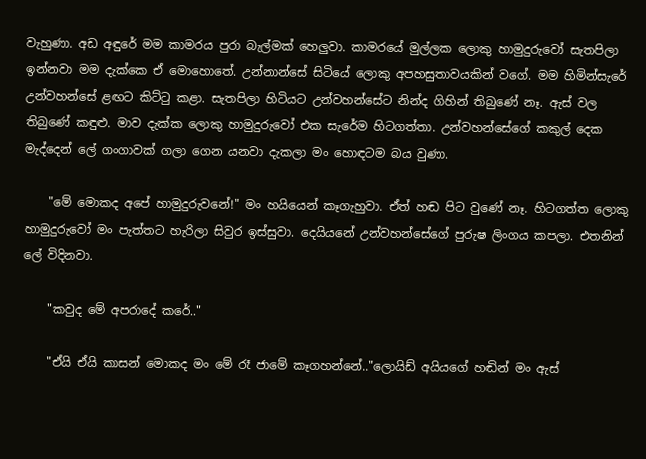වැහුණා. අඩ අඳුරේ මම කාමරය පුරා බැල්මක් හෙලුවා. කාමරයේ මුල්ලක ලොකු හාමුදුරුවෝ සැතපිලා ඉන්නවා මම දැක්කෙ ඒ මොහොතේ. උන්නාන්සේ සිටියේ ලොකු අපහසුතාවයකින් වගේ. මම හිමින්සැරේ උන්වහන්සේ ළඟට කිට්ටු කළා. සැතපිලා හිටියට උන්වහන්සේට නින්ද ගිහින් තිබුණේ නෑ. ඇස් වල තිබුණේ කඳුළු. මාව දැක්ක ලොකු හාමුදුරුවෝ එක සැරේම හිටගත්තා. උන්වහන්සේගේ කකුල් දෙක මැද්දෙන් ලේ ගංගාවක් ගලා ගෙන යනවා දැකලා මං හොඳටම බය වුණා.

    "මේ මොකද අපේ හාමුදුරුවනේ!" මං හයියෙන් කෑගැහුවා. ඒත් හඬ පිට වුණේ නෑ. හිටගත්ත ලොකු හාමුදුරුවෝ මං පැත්තට හැරිලා සිවුර ඉස්සුවා. දෙයියනේ උන්වහන්සේගේ පුරුෂ ලිංගය කපලා. එතනින් ලේ විදිනවා.

    "කවුද මේ අපරාදේ කරේ.."

    "ඒයි ඒයි කාසන් මොකද මං මේ රෑ ජාමේ කෑගහන්නේ.."ලොයිඩ් අයියගේ හඬින් මං ඇස්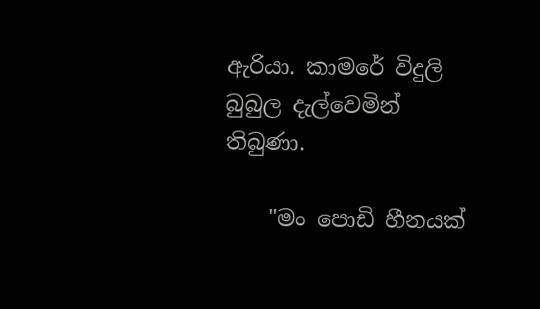ඇරියා. කාමරේ විදුලි බුබුල දැල්වෙමින් තිබුණා.

    "මං පොඩි හීනයක්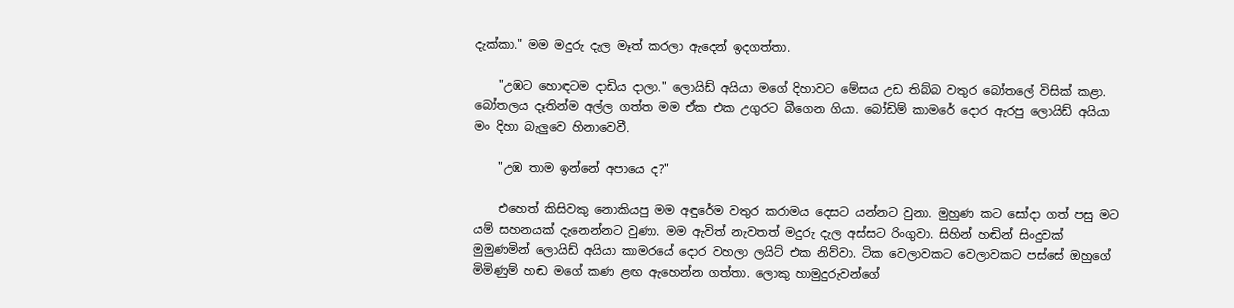දැක්කා." මම මදුරු දැල මෑත් කරලා ඇදෙන් ඉදගත්තා.

    "උඹට හොඳටම දාඩිය දාලා." ලොයිඩ් අයියා මගේ දිහාවට මේසය උඩ තිබ්බ වතුර බෝතලේ විසික් කළා. බෝතලය දෑතින්ම අල්ල ගත්ත මම ඒක එක උගුරට බීගෙන ගියා. බෝඩිම් කාමරේ දොර ඇරපු ලොයිඩ් අයියා මං දිහා බැලුවෙ හිනාවෙවී.

    "උඹ තාම ඉන්නේ අපායෙ ද?"

    එහෙත් කිසිවකු නොකියපු මම අඳුරේම වතුර කරාමය දෙසට යන්නට වුනා. මුහුණ කට සෝදා ගත් පසු මට යම් සහනයක් දැනෙන්නට වුණා. මම ඇවිත් නැවතත් මදුරු දැල අස්සට රිංගුවා. සිහින් හඬින් සිංදුවක් මුමුණමින් ලොයිඩ් අයියා කාමරයේ දොර වහලා ලයිට් එක නිව්වා. ටික වෙලාවකට වෙලාවකට පස්සේ ඔහුගේ මිමිණුම් හඬ මගේ කණ ළඟ ඇහෙන්න ගත්තා. ලොකු හාමුදුරුවන්ගේ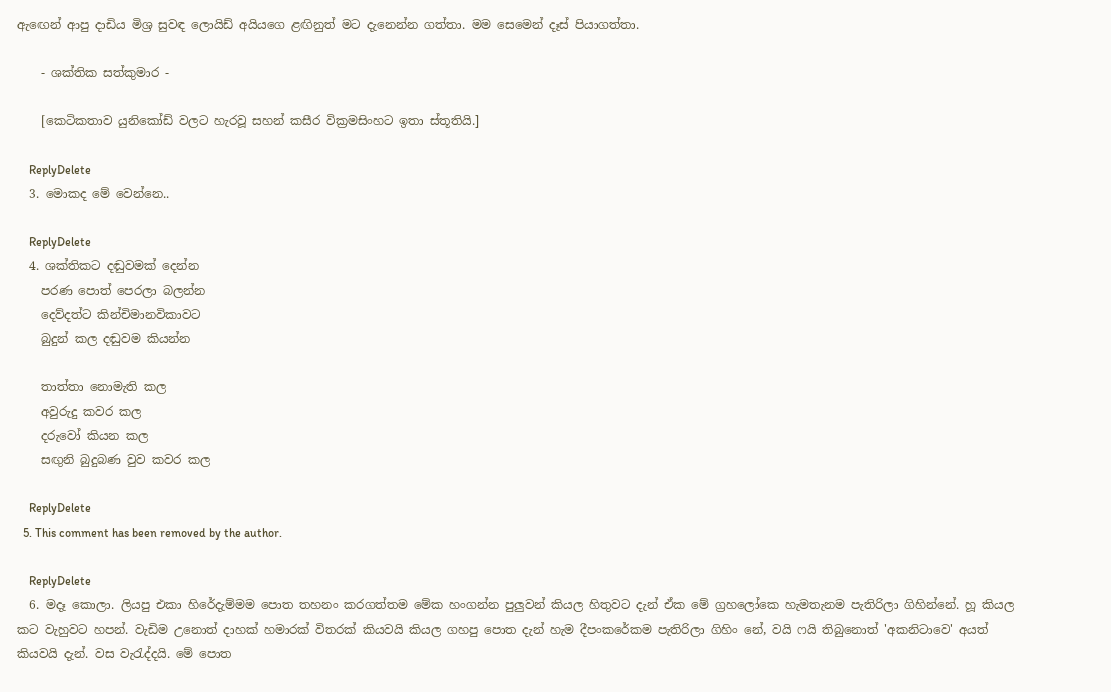ඇඟෙන් ආපු දාඩිය මිශ්‍ර සුවඳ ලොයිඩ් අයියගෙ ළඟිනුත් මට දැනෙන්න ගත්තා. මම සෙමෙන් දෑස් පියාගත්තා.

    - ශක්තික සත්කුමාර -

    [කෙටිකතාව යුනිකෝඩ් වලට හැරවූ සහන් කසීර වික්‍රමසිංහට ඉතා ස්තූතියි.]

    ReplyDelete
  3. මොකද මේ වෙන්නෙ..

    ReplyDelete
  4. ශක්තිකට දඬුවමක් දෙන්න
    පරණ පොත් පෙරලා බලන්න
    දෙව්දත්ට කින්චිමානවිකාවට
    බුදුන් කල දඬුවම කියන්න

    තාත්තා නොමැති කල
    අවුරුදු කවර කල
    දරුවෝ කියන කල
    සඟුනි බුදුබණ වුව කවර කල

    ReplyDelete
  5. This comment has been removed by the author.

    ReplyDelete
  6. මදෑ කොලා. ලියපු එකා හිරේදැම්මම පොත තහනං කරගත්තම මේක හංගන්න පුලුවන් කියල හිතුවට දැන් ඒක මේ ග්‍රහලෝකෙ හැමතැනම පැතිරිලා ගිහින්නේ. හූ කියල කට වැහුවට හපන්. වැඩිම උනොත් දාහක් හමාරක් විතරක් කියවයි කියල ගහපු පොත දැන් හැම දීපංකරේකම පැතිරිලා ගිහිං නේ, වයි ෆයි තිබුනොත් 'අකනිටාවෙ' අයත් කියවයි දැන්. වස වැරැද්දයි. මේ පොත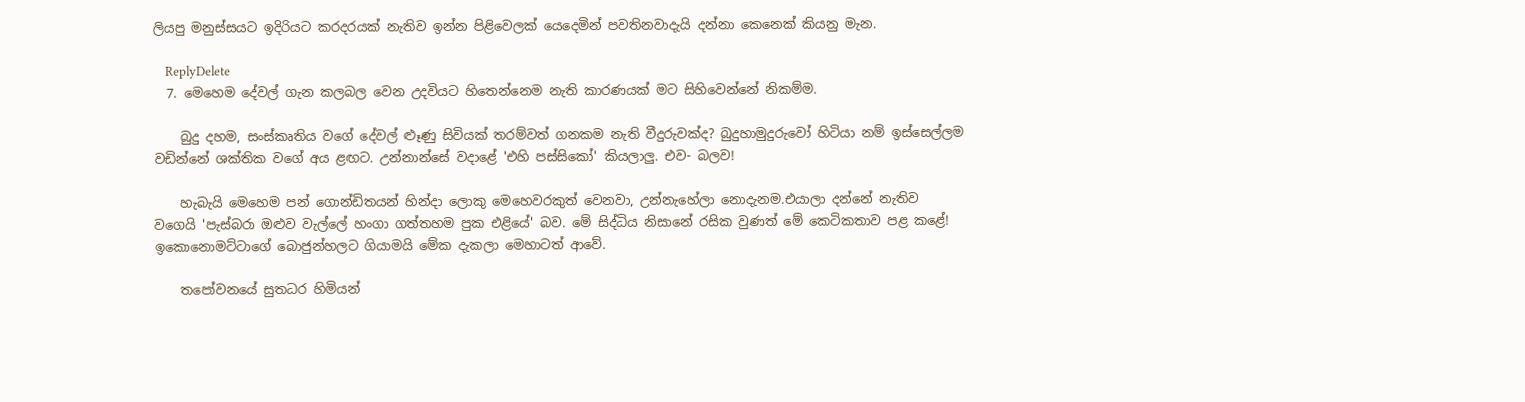ලියපු මනුස්සයට ඉදිරියට කරදරයක් නැතිව ඉන්න පිළිවෙලක් යෙදෙමින් පවතිනවාදැයි දන්නා කෙනෙක් කියනු මැන.

    ReplyDelete
  7. මෙහෙම දේවල් ගැන කලබල වෙන උදවියට හිතෙන්නෙම නැති කාරණයක් මට සිහිවෙන්නේ නිකම්ම.

    බුදු දහම, සංස්කෘතිය වගේ දේවල් ළූණු සිවියක් තරම්වත් ගනකම නැති වීදුරුවක්ද? බුදුහාමුදුරුවෝ හිටියා නම් ඉස්සෙල්ලම වඩින්නේ ශක්තික වගේ අය ළඟට. උන්නාන්සේ වදාළේ 'එහි පස්සිකෝ' කියලාලු. එව- බලව!

    හැබැයි මෙහෙම පන් ගොන්ඩිතයන් හින්දා ලොකු මෙහෙවරකුත් වෙනවා, උන්නැහේලා නොදැනම.එයාලා දන්නේ නැතිව වගෙයි 'පැස්බරා ඔළුව වැල්ලේ හංගා ගත්තහම පුක එළියේ' බව. මේ සිද්ධිය නිසානේ රසික වුණත් මේ කෙටිකතාව පළ කළේ! ඉකොනොමට්ටාගේ බොජුන්හලට ගියාමයි මේක දැකලා මෙහාටත් ආවේ.

    තපෝවනයේ සුතධර හිමියන්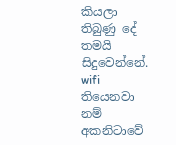කියලා තිබුණු දේ තමයි සිදුවෙන්නේ. wifi තියෙනවා නම් අකනිටාවේ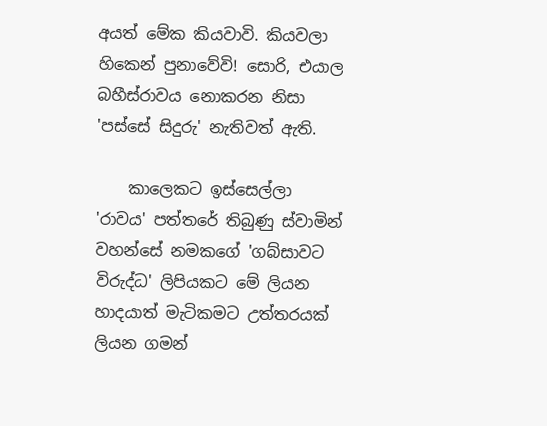අයත් මේක කියවාවි. කියවලා හිකෙන් පුනාවේවි! සොරි, එයාල බහීස්රාවය නොකරන නිසා 'පස්සේ සිදුරු' නැතිවත් ඇති.

    කාලෙකට ඉස්සෙල්ලා 'රාවය' පත්තරේ තිබුණු ස්වාමින් වහන්සේ නමකගේ 'ගබ්සාවට විරුද්ධ' ලිපියකට මේ ලියන හාදයාත් මැටිකමට උත්තරයක් ලියන ගමන්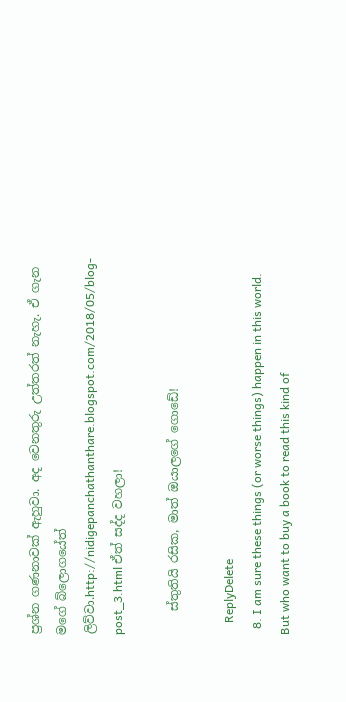ප්‍රශ්න ගණනාවක් ඇහුවා. අද වෙනතුරු උත්තරත් නැහැ. ඒ ගැන මගේ බ්ලොගයේත් ලිව්වා.http://nidigepanchathanthare.blogspot.com/2018/05/blog-post_3.html ඒත් සද්ද වහලා!

    ස්තුතියි රසික, මාත් ඔයාලගේ ගොඩේ!

    ReplyDelete
  8. I am sure these things (or worse things) happen in this world. But who want to buy a book to read this kind of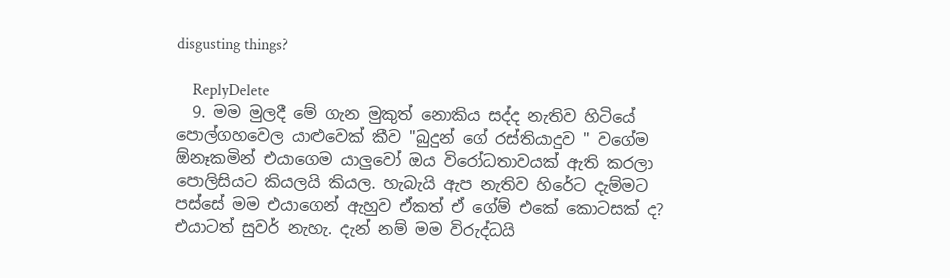disgusting things?

    ReplyDelete
  9. මම මුලදී මේ ගැන මුකුත් නොකිය සද්ද නැතිව හිටියේ පොල්ගහවෙල යාළුවෙක් කීව "බුදුන් ගේ රස්තියාදුව " වගේම ඕනෑකමින් එයාගෙම යාලුවෝ ඔය විරෝධතාවයක් ඇති කරලා පොලිසියට කියලයි කියල. හැබැයි ඇප නැතිව හිරේට දැම්මට පස්සේ මම එයාගෙන් ඇහුව ඒකත් ඒ ගේම් එකේ කොටසක් ද? එයාටත් සුවර් නැහැ. දැන් නම් මම විරුද්ධයි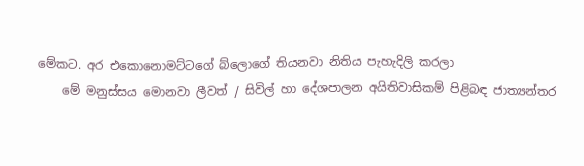මේකට. අර එකොනොමට්ටගේ බ්ලොගේ තියනවා නිතිය පැහැදිලි කරලා
    මේ මනුස්සය මොනවා ලීවත් / සිවිල් හා දේශපාලන අයිතිවාසිකම් පිළිබඳ ජාත්‍යන්තර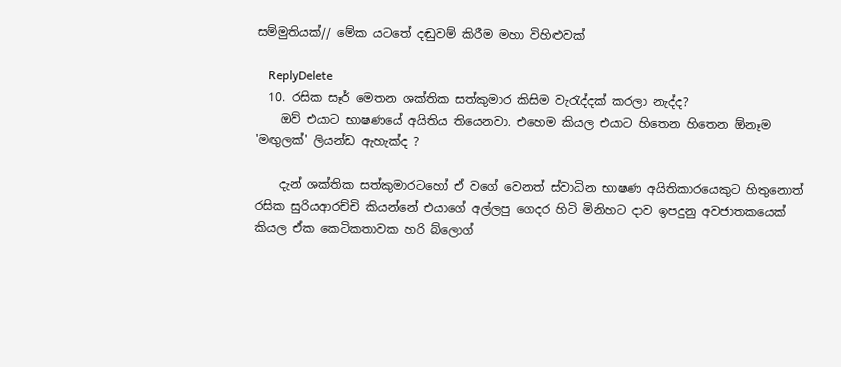සම්මුතියක්// මේක යටතේ දඬුවම් කිරීම මහා විහිළුවක්

    ReplyDelete
  10. රසික සෑර් මෙතන ශක්තික සත්කුමාර කිසිම වැරැද්දක් කරලා නැද්ද?
    ඔව් එයාට භාෂණයේ අයිතිය තියෙනවා. එහෙම කියල එයාට හිතෙන හිතෙන ඕනෑම 'මඟුලක්' ලියන්ඩ ඇහැක්ද ?

    දැන් ශක්තික සත්කුමාරටහෝ ඒ වගේ වෙනත් ස්වාධින භාෂණ අයිතිකාරයෙකුට හිතුනොත් රසික සුරියආරච්චි කියන්නේ එයාගේ අල්ලපු ගෙදර හිටි මිනිහට දාව ඉපදුනු අවජාතකයෙක් කියල ඒක කෙටිකතාවක හරි බ්ලොග්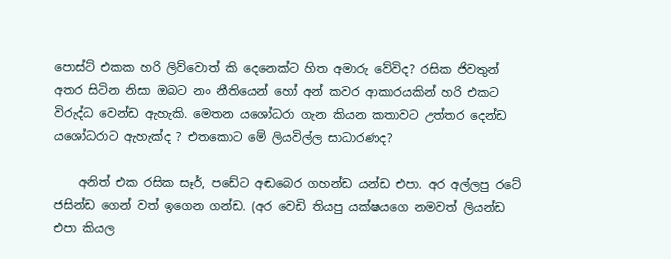පොස්ට් එකක හරි ලිව්වොත් කි දෙනෙක්ට හිත අමාරු වේවිද? රසික ජිවතුන් අතර සිටින නිසා ඔබට නං නීතියෙන් හෝ අන් කවර ආකාරයකින් හරි එකට විරුද්ධ වෙන්ඩ ඇහැකි. මෙතන යශෝධරා ගැන කියන කතාවට උත්තර දෙන්ඩ යශෝධරාට ඇහැක්ද ? එතකොට මේ ලියවිල්ල සාධාරණද?

    අනිත් එක රසික සෑර්, පඩේට අඬබෙර ගහන්ඩ යන්ඩ එපා. අර අල්ලපු රටේ ජසින්ඩ ගෙන් වත් ඉගෙන ගන්ඩ. (අර වෙඩි තියපු යක්ෂයගෙ නමවත් ලියන්ඩ එපා කියල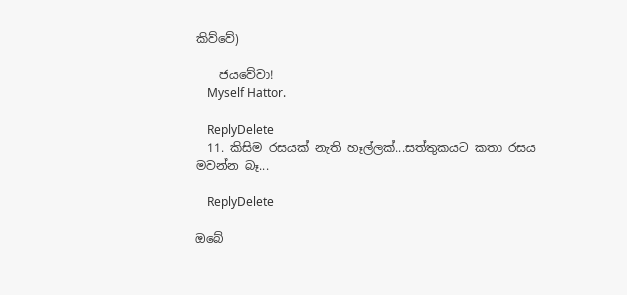කිව්වේ)

    ජයවේවා!
    Myself Hattor.

    ReplyDelete
  11. කිසිම රසයක් නැති හෑල්ලක්...සත්තුකයට කතා රසය මවන්න බෑ...

    ReplyDelete

ඔබේ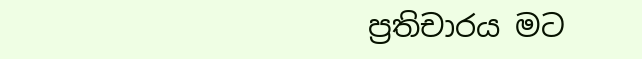ප්‍රතිචාරය මට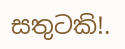සතුටකි!.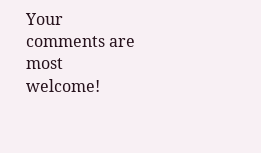Your comments are most welcome!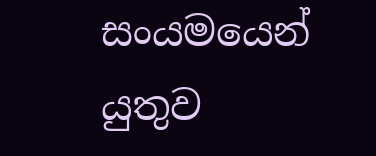සංයමයෙන් යුතුව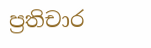ප්‍රතිචාර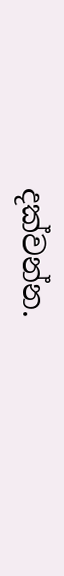දක්වන්න.